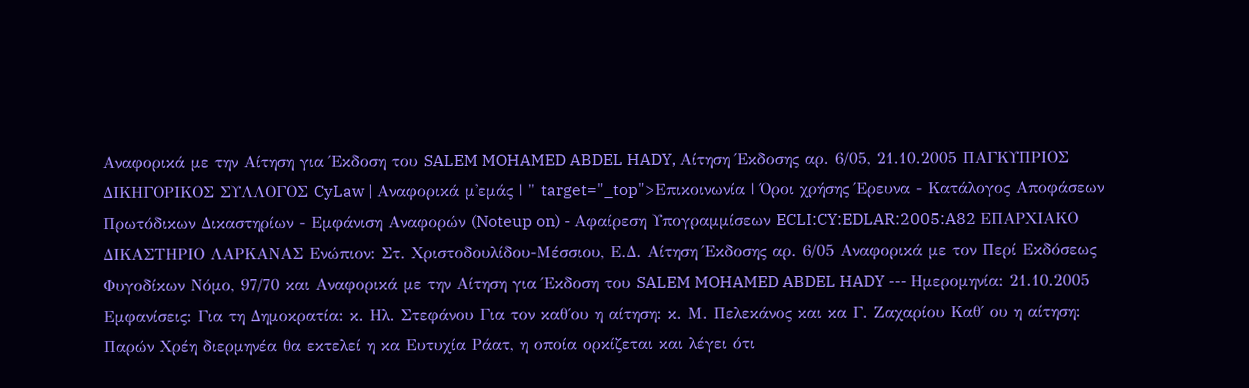Αναφορικά με την Αίτηση για Έκδοση του SALEM MOHAMED ABDEL HADY, Αίτηση Έκδοσης αρ. 6/05, 21.10.2005 ΠΑΓΚΥΠΡΙΟΣ ΔΙΚΗΓΟΡΙΚΟΣ ΣΥΛΛΟΓΟΣ CyLaw | Αναφορικά μ'εμάς | " target="_top">Επικοινωνία | Όροι χρήσης Έρευνα - Κατάλογος Αποφάσεων Πρωτόδικων Δικαστηρίων - Εμφάνιση Αναφορών (Noteup on) - Αφαίρεση Υπογραμμίσεων ECLI:CY:EDLAR:2005:A82 ΕΠΑΡΧΙΑΚΟ ΔΙΚΑΣΤΗΡΙΟ ΛΑΡΚΑΝΑΣ Ενώπιον: Στ. Χριστοδουλίδου-Μέσσιου, Ε.Δ. Αίτηση Έκδοσης αρ. 6/05 Αναφορικά με τον Περί Εκδόσεως Φυγοδίκων Νόμο, 97/70 και Αναφορικά με την Αίτηση για Έκδοση του SALEM MOHAMED ABDEL HADY --- Ημερομηνία: 21.10.2005 Εμφανίσεις: Για τη Δημοκρατία: κ. Ηλ. Στεφάνου Για τον καθ΄ου η αίτηση: κ. Μ. Πελεκάνος και κα Γ. Ζαχαρίου Καθ΄ ου η αίτηση: Παρών Χρέη διερμηνέα θα εκτελεί η κα Ευτυχία Ράατ, η οποία ορκίζεται και λέγει ότι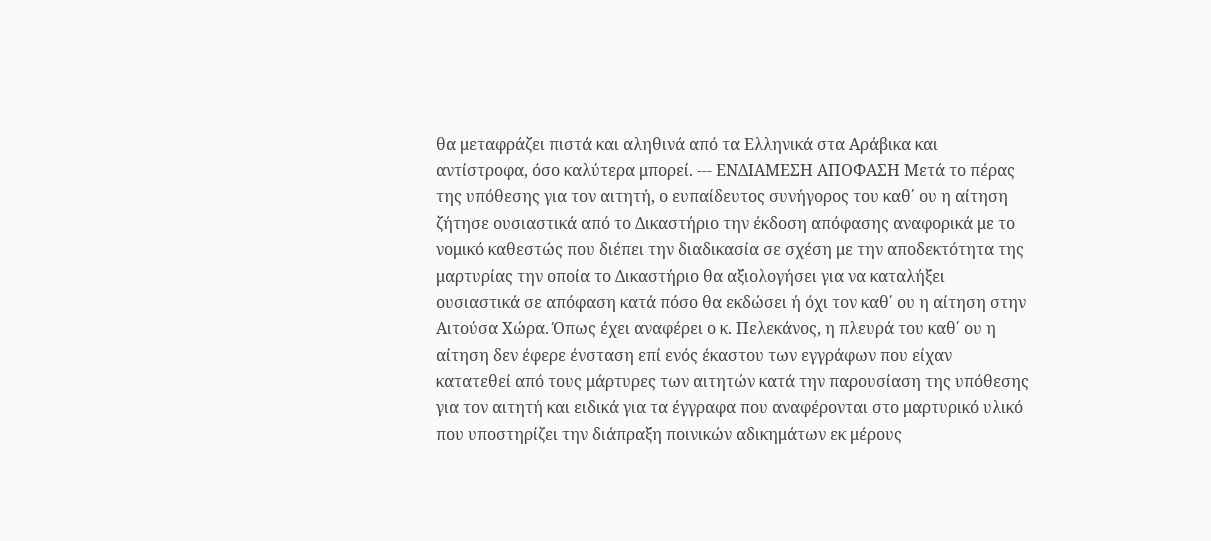θα μεταφράζει πιστά και αληθινά από τα Ελληνικά στα Αράβικα και αντίστροφα, όσο καλύτερα μπορεί. --- ΕΝΔΙΑΜΕΣΗ ΑΠΟΦΑΣΗ Μετά το πέρας της υπόθεσης για τον αιτητή, ο ευπαίδευτος συνήγορος του καθ΄ ου η αίτηση ζήτησε ουσιαστικά από το Δικαστήριο την έκδοση απόφασης αναφορικά με το νομικό καθεστώς που διέπει την διαδικασία σε σχέση με την αποδεκτότητα της μαρτυρίας την οποία το Δικαστήριο θα αξιολογήσει για να καταλήξει ουσιαστικά σε απόφαση κατά πόσο θα εκδώσει ή όχι τον καθ΄ ου η αίτηση στην Αιτούσα Χώρα. Όπως έχει αναφέρει ο κ. Πελεκάνος, η πλευρά του καθ΄ ου η αίτηση δεν έφερε ένσταση επί ενός έκαστου των εγγράφων που είχαν κατατεθεί από τους μάρτυρες των αιτητών κατά την παρουσίαση της υπόθεσης για τον αιτητή και ειδικά για τα έγγραφα που αναφέρονται στο μαρτυρικό υλικό που υποστηρίζει την διάπραξη ποινικών αδικημάτων εκ μέρους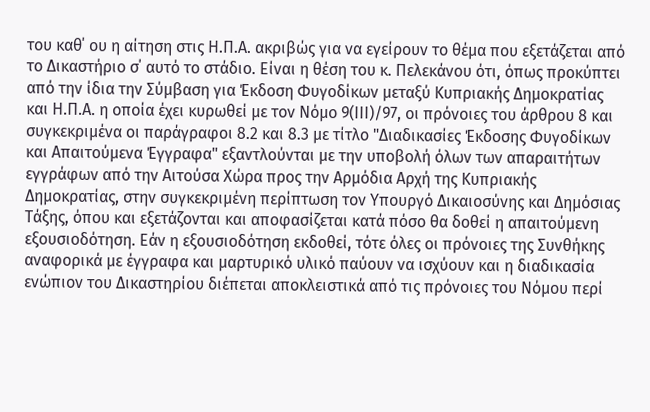του καθ΄ ου η αίτηση στις Η.Π.Α. ακριβώς για να εγείρουν το θέμα που εξετάζεται από το Δικαστήριο σ΄ αυτό το στάδιο. Είναι η θέση του κ. Πελεκάνου ότι, όπως προκύπτει από την ίδια την Σύμβαση για Έκδοση Φυγοδίκων μεταξύ Κυπριακής Δημοκρατίας και Η.Π.Α. η οποία έχει κυρωθεί με τον Νόμο 9(ΙΙΙ)/97, οι πρόνοιες του άρθρου 8 και συγκεκριμένα οι παράγραφοι 8.2 και 8.3 με τίτλο "Διαδικασίες Έκδοσης Φυγοδίκων και Απαιτούμενα Έγγραφα" εξαντλούνται με την υποβολή όλων των απαραιτήτων εγγράφων από την Αιτούσα Χώρα προς την Αρμόδια Αρχή της Κυπριακής Δημοκρατίας, στην συγκεκριμένη περίπτωση τον Υπουργό Δικαιοσύνης και Δημόσιας Τάξης, όπου και εξετάζονται και αποφασίζεται κατά πόσο θα δοθεί η απαιτούμενη εξουσιοδότηση. Εάν η εξουσιοδότηση εκδοθεί, τότε όλες οι πρόνοιες της Συνθήκης αναφορικά με έγγραφα και μαρτυρικό υλικό παύουν να ισχύουν και η διαδικασία ενώπιον του Δικαστηρίου διέπεται αποκλειστικά από τις πρόνοιες του Νόμου περί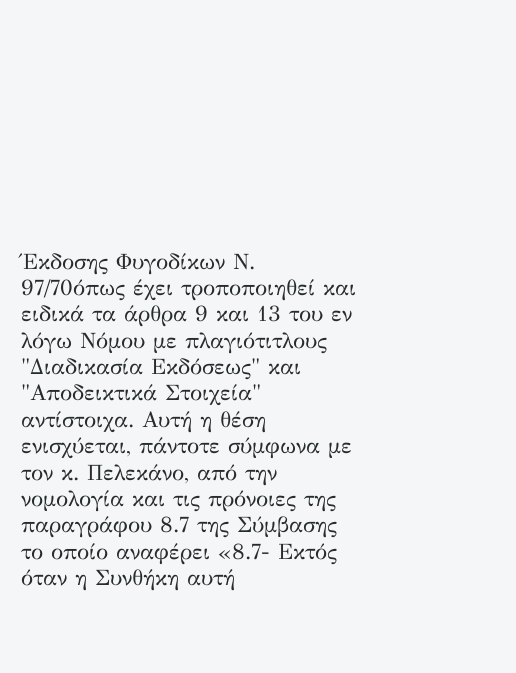Έκδοσης Φυγοδίκων Ν. 97/70όπως έχει τροποποιηθεί και ειδικά τα άρθρα 9 και 13 του εν λόγω Νόμου με πλαγιότιτλους "Διαδικασία Εκδόσεως" και "Αποδεικτικά Στοιχεία" αντίστοιχα. Αυτή η θέση ενισχύεται, πάντοτε σύμφωνα με τον κ. Πελεκάνο, από την νομολογία και τις πρόνοιες της παραγράφου 8.7 της Σύμβασης το οποίο αναφέρει «8.7- Εκτός όταν η Συνθήκη αυτή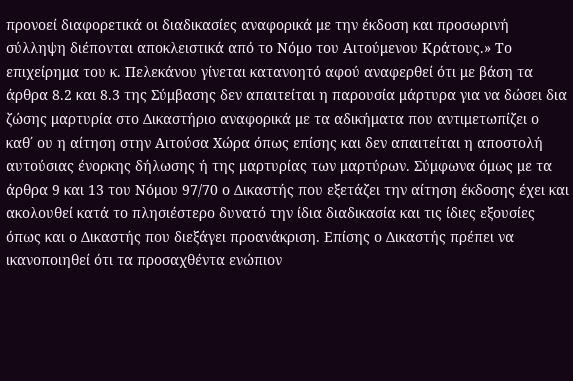προνοεί διαφορετικά οι διαδικασίες αναφορικά με την έκδοση και προσωρινή σύλληψη διέπονται αποκλειστικά από το Νόμο του Αιτούμενου Κράτους.» Το επιχείρημα του κ. Πελεκάνου γίνεται κατανοητό αφού αναφερθεί ότι με βάση τα άρθρα 8.2 και 8.3 της Σύμβασης δεν απαιτείται η παρουσία μάρτυρα για να δώσει δια ζώσης μαρτυρία στο Δικαστήριο αναφορικά με τα αδικήματα που αντιμετωπίζει ο καθ΄ ου η αίτηση στην Αιτούσα Χώρα όπως επίσης και δεν απαιτείται η αποστολή αυτούσιας ένορκης δήλωσης ή της μαρτυρίας των μαρτύρων. Σύμφωνα όμως με τα άρθρα 9 και 13 του Νόμου 97/70 ο Δικαστής που εξετάζει την αίτηση έκδοσης έχει και ακολουθεί κατά το πλησιέστερο δυνατό την ίδια διαδικασία και τις ίδιες εξουσίες όπως και ο Δικαστής που διεξάγει προανάκριση. Επίσης ο Δικαστής πρέπει να ικανοποιηθεί ότι τα προσαχθέντα ενώπιον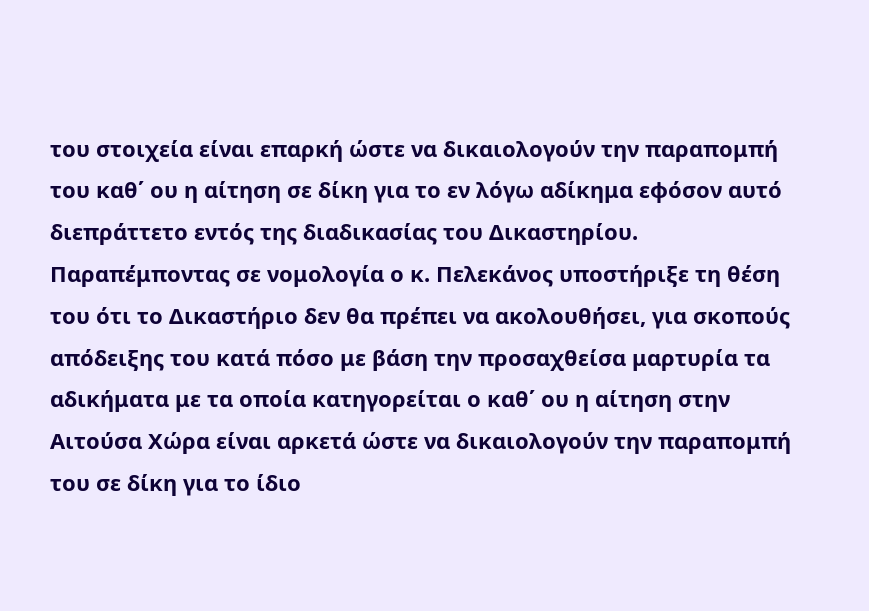του στοιχεία είναι επαρκή ώστε να δικαιολογούν την παραπομπή του καθ΄ ου η αίτηση σε δίκη για το εν λόγω αδίκημα εφόσον αυτό διεπράττετο εντός της διαδικασίας του Δικαστηρίου. Παραπέμποντας σε νομολογία ο κ. Πελεκάνος υποστήριξε τη θέση του ότι το Δικαστήριο δεν θα πρέπει να ακολουθήσει, για σκοπούς απόδειξης του κατά πόσο με βάση την προσαχθείσα μαρτυρία τα αδικήματα με τα οποία κατηγορείται ο καθ΄ ου η αίτηση στην Αιτούσα Χώρα είναι αρκετά ώστε να δικαιολογούν την παραπομπή του σε δίκη για το ίδιο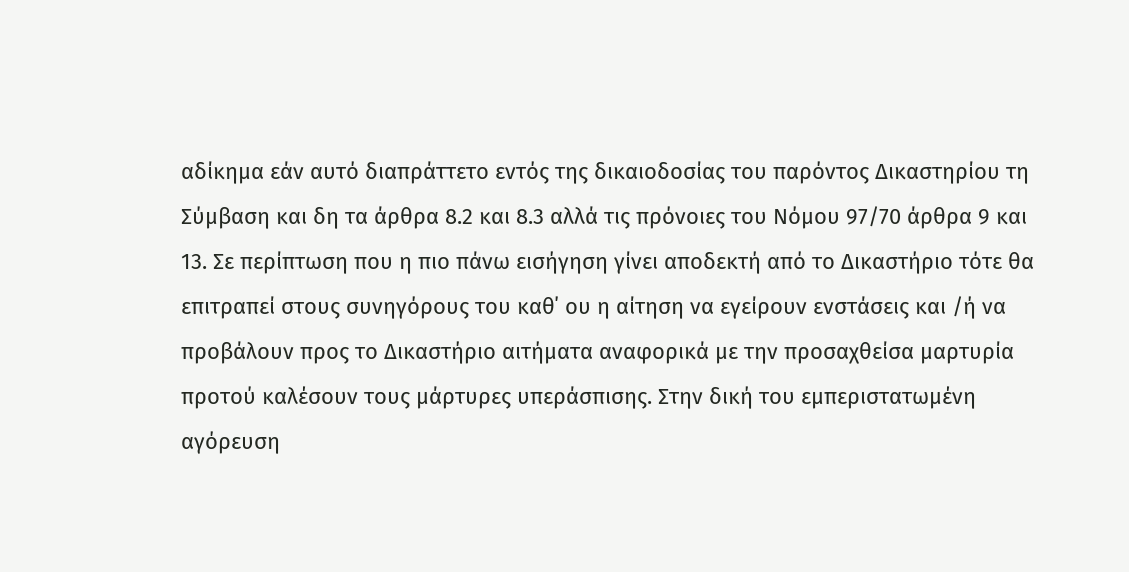αδίκημα εάν αυτό διαπράττετο εντός της δικαιοδοσίας του παρόντος Δικαστηρίου τη Σύμβαση και δη τα άρθρα 8.2 και 8.3 αλλά τις πρόνοιες του Νόμου 97/70 άρθρα 9 και 13. Σε περίπτωση που η πιο πάνω εισήγηση γίνει αποδεκτή από το Δικαστήριο τότε θα επιτραπεί στους συνηγόρους του καθ΄ ου η αίτηση να εγείρουν ενστάσεις και /ή να προβάλουν προς το Δικαστήριο αιτήματα αναφορικά με την προσαχθείσα μαρτυρία προτού καλέσουν τους μάρτυρες υπεράσπισης. Στην δική του εμπεριστατωμένη αγόρευση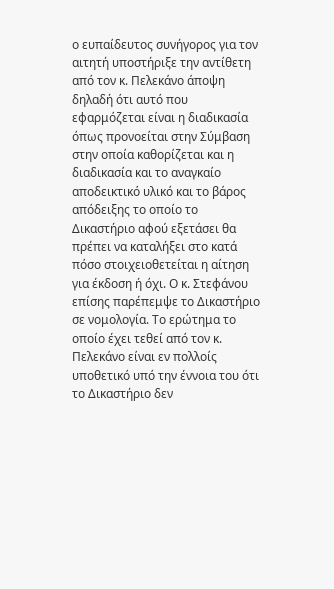ο ευπαίδευτος συνήγορος για τον αιτητή υποστήριξε την αντίθετη από τον κ. Πελεκάνο άποψη δηλαδή ότι αυτό που εφαρμόζεται είναι η διαδικασία όπως προνοείται στην Σύμβαση στην οποία καθορίζεται και η διαδικασία και το αναγκαίο αποδεικτικό υλικό και το βάρος απόδειξης το οποίο το Δικαστήριο αφού εξετάσει θα πρέπει να καταλήξει στο κατά πόσο στοιχειοθετείται η αίτηση για έκδοση ή όχι. Ο κ. Στεφάνου επίσης παρέπεμψε το Δικαστήριο σε νομολογία. Το ερώτημα το οποίο έχει τεθεί από τον κ. Πελεκάνο είναι εν πολλοίς υποθετικό υπό την έννοια του ότι το Δικαστήριο δεν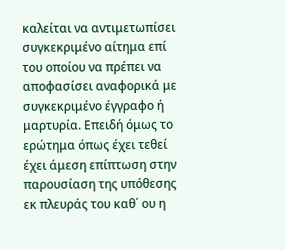καλείται να αντιμετωπίσει συγκεκριμένο αίτημα επί του οποίου να πρέπει να αποφασίσει αναφορικά με συγκεκριμένο έγγραφο ή μαρτυρία. Επειδή όμως το ερώτημα όπως έχει τεθεί έχει άμεση επίπτωση στην παρουσίαση της υπόθεσης εκ πλευράς του καθ΄ ου η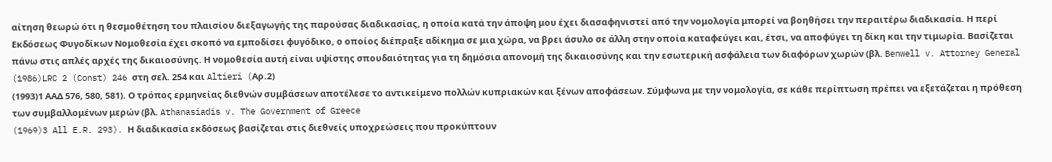αίτηση θεωρώ ότι η θεσμοθέτηση του πλαισίου διεξαγωγής της παρούσας διαδικασίας, η οποία κατά την άποψη μου έχει διασαφηνιστεί από την νομολογία μπορεί να βοηθήσει την περαιτέρω διαδικασία. Η περί Εκδόσεως Φυγοδίκων Νομοθεσία έχει σκοπό να εμποδίσει φυγόδικο, ο οποίος διέπραξε αδίκημα σε μια χώρα, να βρει άσυλο σε άλλη στην οποία καταφεύγει και, έτσι, να αποφύγει τη δίκη και την τιμωρία. Βασίζεται πάνω στις απλές αρχές της δικαιοσύνης. Η νομοθεσία αυτή είναι υψίστης σπουδαιότητας για τη δημόσια απονομή της δικαιοσύνης και την εσωτερική ασφάλεια των διαφόρων χωρών (βλ. Benwell v. Attorney General
(1986)LRC 2 (Const) 246 στη σελ. 254 και Altieri (Aρ.2)
(1993)1 ΑΑΔ 576, 580, 581). Ο τρόπος ερμηνείας διεθνών συμβάσεων αποτέλεσε το αντικείμενο πολλών κυπριακών και ξένων αποφάσεων. Σύμφωνα με την νομολογία, σε κάθε περίπτωση πρέπει να εξετάζεται η πρόθεση των συμβαλλομένων μερών (βλ. Athanasiadis v. The Government of Greece
(1969)3 All E.R. 293). Η διαδικασία εκδόσεως βασίζεται στις διεθνείς υποχρεώσεις που προκύπτουν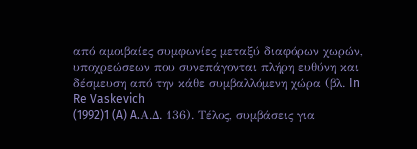από αμοιβαίες συμφωνίες μεταξύ διαφόρων χωρών, υποχρεώσεων που συνεπάγονται πλήρη ευθύνη και δέσμευση από την κάθε συμβαλλόμενη χώρα (βλ. In Re Vaskevich
(1992)1 (A) A.Α.Δ. 136). Τέλος, συμβάσεις για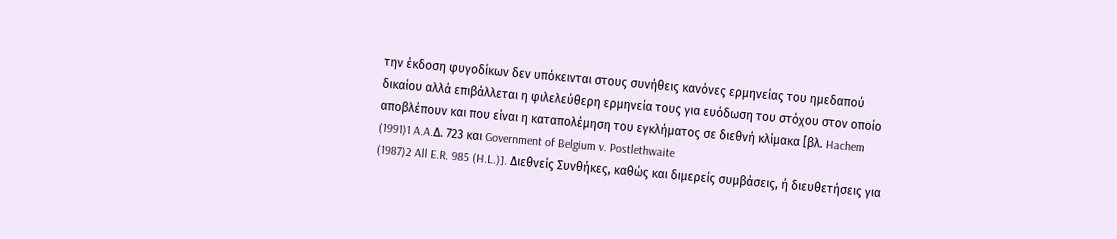την έκδοση φυγοδίκων δεν υπόκεινται στους συνήθεις κανόνες ερμηνείας του ημεδαπού δικαίου αλλά επιβάλλεται η φιλελεύθερη ερμηνεία τους για ευόδωση του στόχου στον οποίο αποβλέπουν και που είναι η καταπολέμηση του εγκλήματος σε διεθνή κλίμακα [βλ. Hachem
(1991)1 A.A.Δ. 723 και Government of Belgium v. Postlethwaite
(1987)2 All E.R. 985 (H.L.)]. Διεθνείς Συνθήκες, καθώς και διμερείς συμβάσεις, ή διευθετήσεις για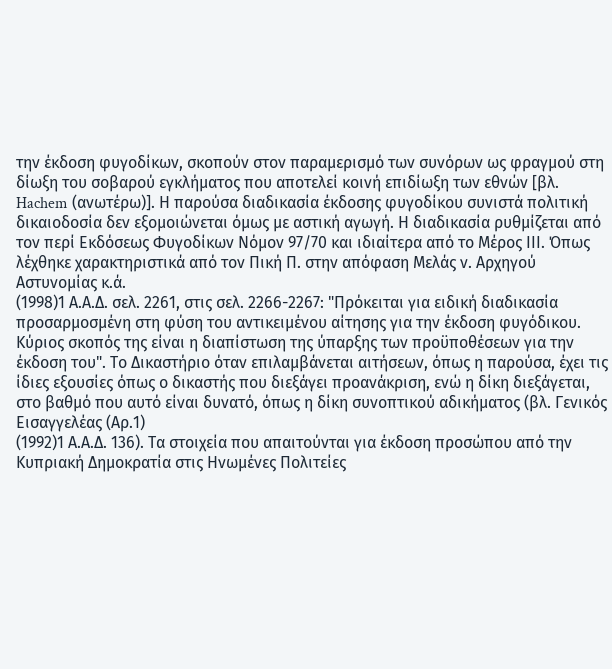την έκδοση φυγοδίκων, σκοπούν στον παραμερισμό των συνόρων ως φραγμού στη δίωξη του σοβαρού εγκλήματος που αποτελεί κοινή επιδίωξη των εθνών [βλ. Hachem (ανωτέρω)]. Η παρούσα διαδικασία έκδοσης φυγοδίκου συνιστά πολιτική δικαιοδοσία δεν εξομοιώνεται όμως με αστική αγωγή. Η διαδικασία ρυθμίζεται από τον περί Εκδόσεως Φυγοδίκων Νόμον 97/70 και ιδιαίτερα από το Μέρος ΙΙΙ. Όπως λέχθηκε χαρακτηριστικά από τον Πική Π. στην απόφαση Μελάς ν. Αρχηγού Αστυνομίας κ.ά.
(1998)1 Α.Α.Δ. σελ. 2261, στις σελ. 2266-2267: "Πρόκειται για ειδική διαδικασία προσαρμοσμένη στη φύση του αντικειμένου αίτησης για την έκδοση φυγόδικου. Κύριος σκοπός της είναι η διαπίστωση της ύπαρξης των προϋποθέσεων για την έκδοση του". Το Δικαστήριο όταν επιλαμβάνεται αιτήσεων, όπως η παρούσα, έχει τις ίδιες εξουσίες όπως ο δικαστής που διεξάγει προανάκριση, ενώ η δίκη διεξάγεται, στο βαθμό που αυτό είναι δυνατό, όπως η δίκη συνοπτικού αδικήματος (βλ. Γενικός Εισαγγελέας (Αρ.1)
(1992)1 Α.Α.Δ. 136). Τα στοιχεία που απαιτούνται για έκδοση προσώπου από την Κυπριακή Δημοκρατία στις Ηνωμένες Πολιτείες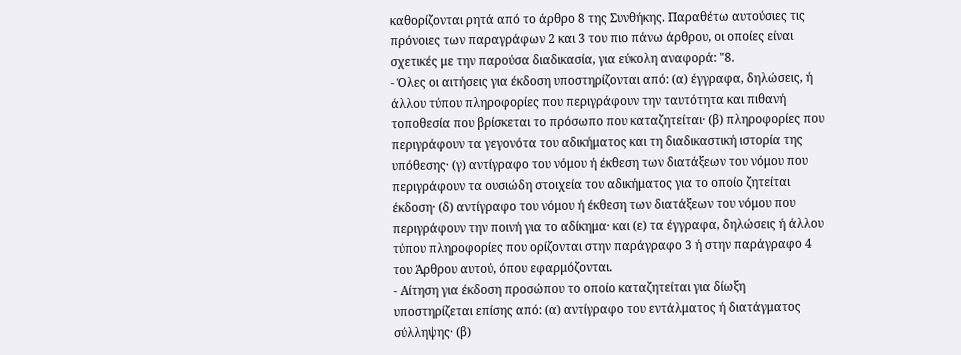καθορίζονται ρητά από το άρθρο 8 της Συνθήκης. Παραθέτω αυτούσιες τις πρόνοιες των παραγράφων 2 και 3 του πιο πάνω άρθρου, οι οποίες είναι σχετικές με την παρούσα διαδικασία, για εύκολη αναφορά: "8.
- Όλες οι αιτήσεις για έκδοση υποστηρίζονται από: (α) έγγραφα, δηλώσεις, ή άλλου τύπου πληροφορίες που περιγράφουν την ταυτότητα και πιθανή τοποθεσία που βρίσκεται το πρόσωπο που καταζητείται· (β) πληροφορίες που περιγράφουν τα γεγονότα του αδικήματος και τη διαδικαστική ιστορία της υπόθεσης· (γ) αντίγραφο του νόμου ή έκθεση των διατάξεων του νόμου που περιγράφουν τα ουσιώδη στοιχεία του αδικήματος για το οποίο ζητείται έκδοση· (δ) αντίγραφο του νόμου ή έκθεση των διατάξεων του νόμου που περιγράφουν την ποινή για το αδίκημα· και (ε) τα έγγραφα, δηλώσεις ή άλλου τύπου πληροφορίες που ορίζονται στην παράγραφο 3 ή στην παράγραφο 4 του Άρθρου αυτού, όπου εφαρμόζονται.
- Αίτηση για έκδοση προσώπου το οποίο καταζητείται για δίωξη υποστηρίζεται επίσης από: (α) αντίγραφο του εντάλματος ή διατάγματος σύλληψης· (β)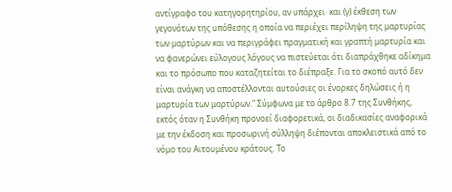αντίγραφο του κατηγορητηρίου, αν υπάρχει· και (γ) έκθεση των γεγονότων της υπόθεσης η οποία να περιέχει περίληψη της μαρτυρίας των μαρτύρων και να περιγράφει πραγματική και γραπτή μαρτυρία και να φανερώνει εύλογους λόγους να πιστεύεται ότι διαπράχθηκε αδίκημα και το πρόσωπο που καταζητείται το διέπραξε. Για το σκοπό αυτό δεν είναι ανάγκη να αποστέλλονται αυτούσιες οι ένορκες δηλώσεις ή η μαρτυρία των μαρτύρων." Σύμφωνα με το άρθρο 8.7 της Συνθήκης, εκτός όταν η Συνθήκη προνοεί διαφορετικά, οι διαδικασίες αναφορικά με την έκδοση και προσωρινή σύλληψη διέπονται αποκλειστικά από το νόμο του Αιτουμένου κράτους. Το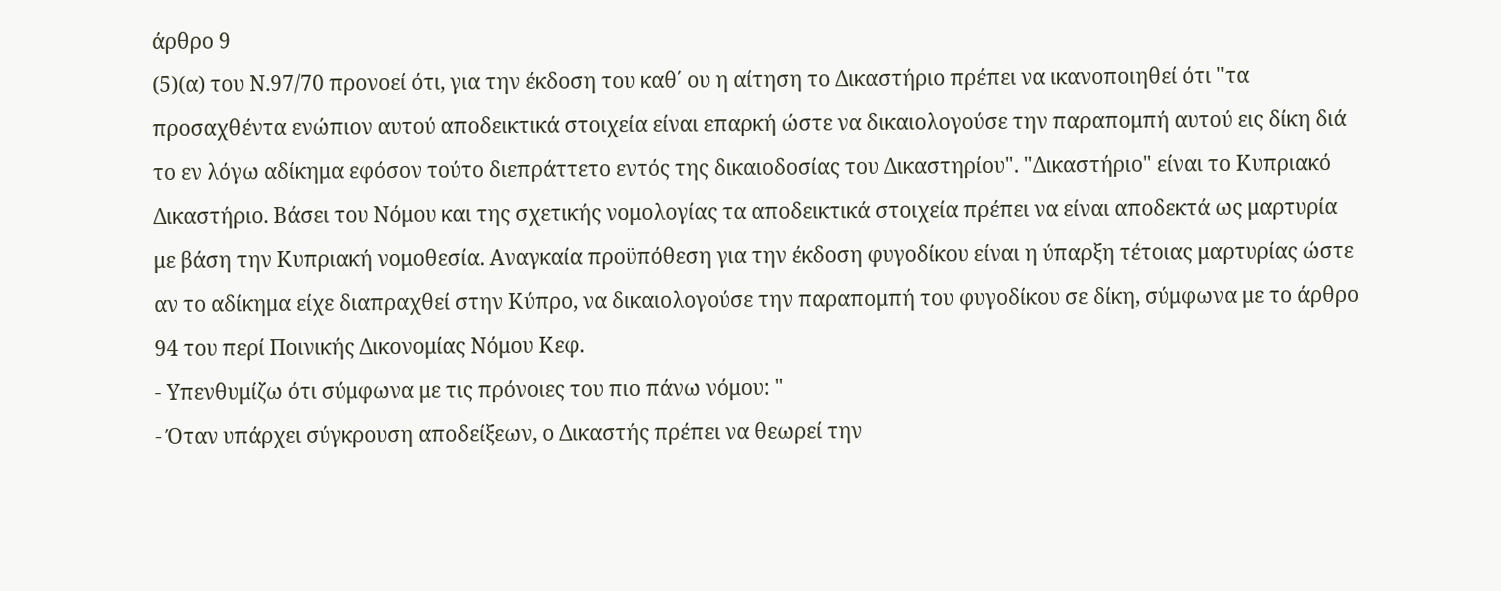άρθρο 9
(5)(α) του Ν.97/70 προνοεί ότι, για την έκδοση του καθ΄ ου η αίτηση το Δικαστήριο πρέπει να ικανοποιηθεί ότι "τα προσαχθέντα ενώπιον αυτού αποδεικτικά στοιχεία είναι επαρκή ώστε να δικαιολογούσε την παραπομπή αυτού εις δίκη διά το εν λόγω αδίκημα εφόσον τούτο διεπράττετο εντός της δικαιοδοσίας του Δικαστηρίου". "Δικαστήριο" είναι το Κυπριακό Δικαστήριο. Βάσει του Νόμου και της σχετικής νομολογίας τα αποδεικτικά στοιχεία πρέπει να είναι αποδεκτά ως μαρτυρία με βάση την Κυπριακή νομοθεσία. Αναγκαία προϋπόθεση για την έκδοση φυγοδίκου είναι η ύπαρξη τέτοιας μαρτυρίας ώστε αν το αδίκημα είχε διαπραχθεί στην Κύπρο, να δικαιολογούσε την παραπομπή του φυγοδίκου σε δίκη, σύμφωνα με το άρθρο 94 του περί Ποινικής Δικονομίας Νόμου Κεφ.
- Υπενθυμίζω ότι σύμφωνα με τις πρόνοιες του πιο πάνω νόμου: "
- Όταν υπάρχει σύγκρουση αποδείξεων, ο Δικαστής πρέπει να θεωρεί την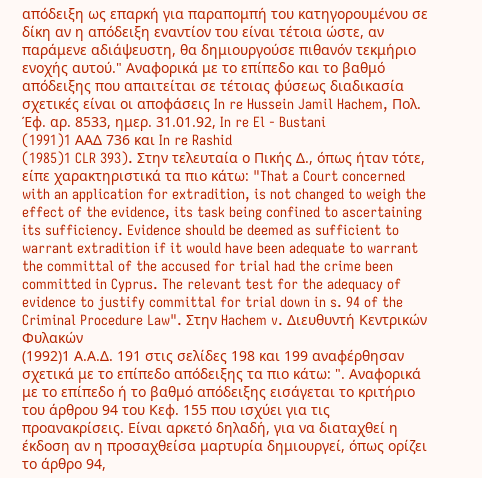απόδειξη ως επαρκή για παραπομπή του κατηγορουμένου σε δίκη αν η απόδειξη εναντίον του είναι τέτοια ώστε, αν παράμενε αδιάψευστη, θα δημιουργούσε πιθανόν τεκμήριο ενοχής αυτού." Αναφορικά με το επίπεδο και το βαθμό απόδειξης που απαιτείται σε τέτοιας φύσεως διαδικασία σχετικές είναι οι αποφάσεις In re Hussein Jamil Hachem, Πολ. Έφ. αρ. 8533, ημερ. 31.01.92, In re El - Bustani
(1991)1 AAΔ 736 και In re Rashid
(1985)1 CLR 393). Στην τελευταία ο Πικής Δ., όπως ήταν τότε, είπε χαρακτηριστικά τα πιο κάτω: "That a Court concerned with an application for extradition, is not changed to weigh the effect of the evidence, its task being confined to ascertaining its sufficiency. Evidence should be deemed as sufficient to warrant extradition if it would have been adequate to warrant the committal of the accused for trial had the crime been committed in Cyprus. The relevant test for the adequacy of evidence to justify committal for trial down in s. 94 of the Criminal Procedure Law". Στην Hachem v. Διευθυντή Κεντρικών Φυλακών
(1992)1 Α.Α.Δ. 191 στις σελίδες 198 και 199 αναφέρθησαν σχετικά με το επίπεδο απόδειξης τα πιο κάτω: ". Αναφορικά με το επίπεδο ή το βαθμό απόδειξης εισάγεται το κριτήριο του άρθρου 94 του Κεφ. 155 που ισχύει για τις προανακρίσεις. Είναι αρκετό δηλαδή, για να διαταχθεί η έκδοση αν η προσαχθείσα μαρτυρία δημιουργεί, όπως ορίζει το άρθρο 94,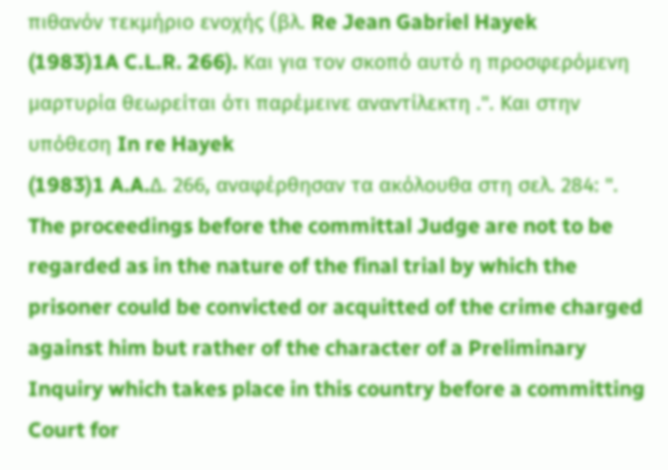πιθανόν τεκμήριο ενοχής (βλ. Re Jean Gabriel Hayek
(1983)1A C.L.R. 266). Και για τον σκοπό αυτό η προσφερόμενη μαρτυρία θεωρείται ότι παρέμεινε αναντίλεκτη .". Και στην υπόθεση In re Hayek
(1983)1 A.A.Δ. 266, αναφέρθησαν τα ακόλουθα στη σελ. 284: ". The proceedings before the committal Judge are not to be regarded as in the nature of the final trial by which the prisoner could be convicted or acquitted of the crime charged against him but rather of the character of a Preliminary Inquiry which takes place in this country before a committing Court for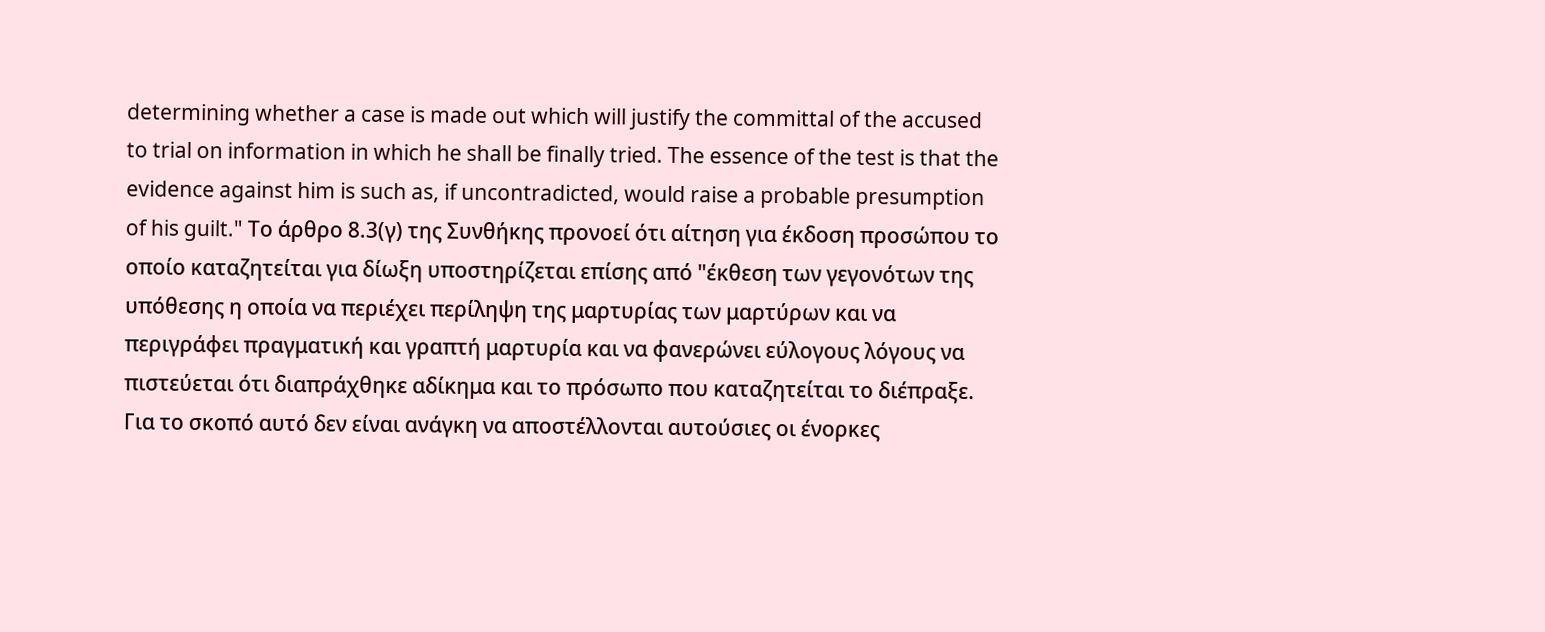determining whether a case is made out which will justify the committal of the accused to trial on information in which he shall be finally tried. The essence of the test is that the evidence against him is such as, if uncontradicted, would raise a probable presumption of his guilt." Το άρθρο 8.3(γ) της Συνθήκης προνοεί ότι αίτηση για έκδοση προσώπου το οποίο καταζητείται για δίωξη υποστηρίζεται επίσης από "έκθεση των γεγονότων της υπόθεσης η οποία να περιέχει περίληψη της μαρτυρίας των μαρτύρων και να περιγράφει πραγματική και γραπτή μαρτυρία και να φανερώνει εύλογους λόγους να πιστεύεται ότι διαπράχθηκε αδίκημα και το πρόσωπο που καταζητείται το διέπραξε. Για το σκοπό αυτό δεν είναι ανάγκη να αποστέλλονται αυτούσιες οι ένορκες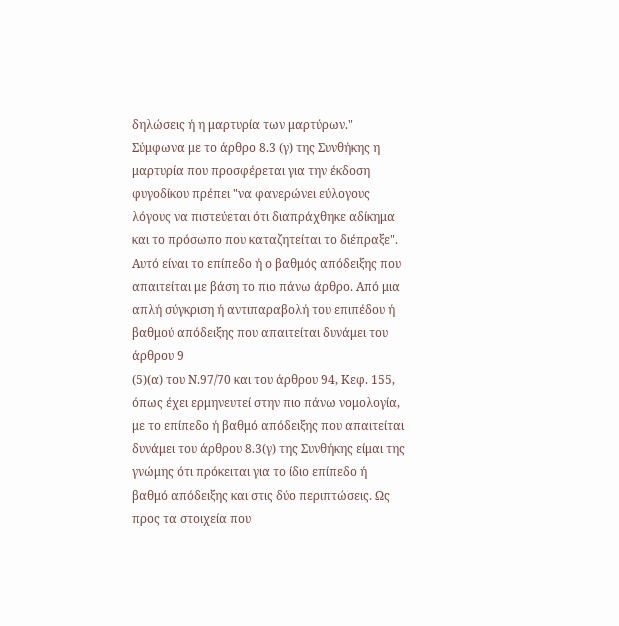δηλώσεις ή η μαρτυρία των μαρτύρων." Σύμφωνα με το άρθρο 8.3 (γ) της Συνθήκης η μαρτυρία που προσφέρεται για την έκδοση φυγοδίκου πρέπει "να φανερώνει εύλογους λόγους να πιστεύεται ότι διαπράχθηκε αδίκημα και το πρόσωπο που καταζητείται το διέπραξε". Αυτό είναι το επίπεδο ή ο βαθμός απόδειξης που απαιτείται με βάση το πιο πάνω άρθρο. Από μια απλή σύγκριση ή αντιπαραβολή του επιπέδου ή βαθμού απόδειξης που απαιτείται δυνάμει του άρθρου 9
(5)(α) του Ν.97/70 και του άρθρου 94, Κεφ. 155, όπως έχει ερμηνευτεί στην πιο πάνω νομολογία, με το επίπεδο ή βαθμό απόδειξης που απαιτείται δυνάμει του άρθρου 8.3(γ) της Συνθήκης είμαι της γνώμης ότι πρόκειται για το ίδιο επίπεδο ή βαθμό απόδειξης και στις δύο περιπτώσεις. Ως προς τα στοιχεία που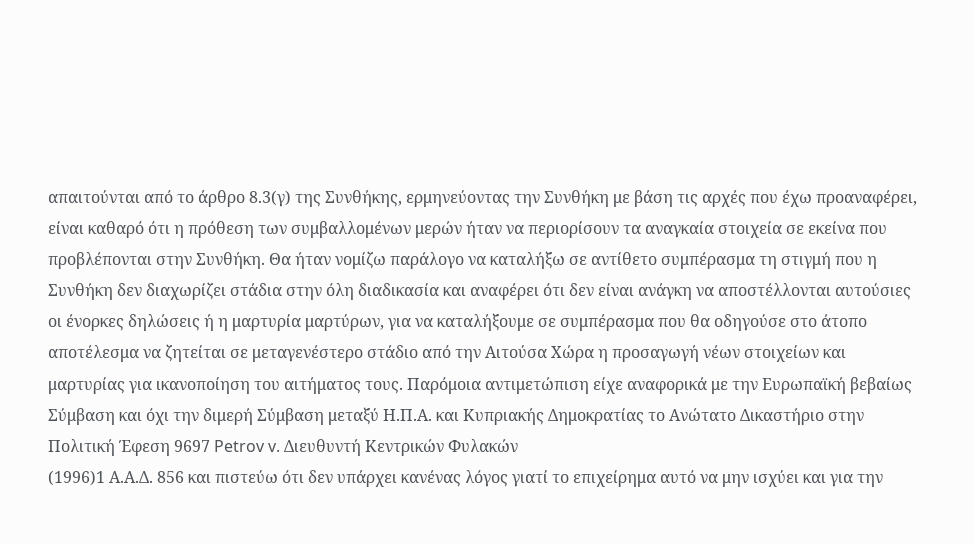απαιτούνται από το άρθρο 8.3(γ) της Συνθήκης, ερμηνεύοντας την Συνθήκη με βάση τις αρχές που έχω προαναφέρει, είναι καθαρό ότι η πρόθεση των συμβαλλομένων μερών ήταν να περιορίσουν τα αναγκαία στοιχεία σε εκείνα που προβλέπονται στην Συνθήκη. Θα ήταν νομίζω παράλογο να καταλήξω σε αντίθετο συμπέρασμα τη στιγμή που η Συνθήκη δεν διαχωρίζει στάδια στην όλη διαδικασία και αναφέρει ότι δεν είναι ανάγκη να αποστέλλονται αυτούσιες οι ένορκες δηλώσεις ή η μαρτυρία μαρτύρων, για να καταλήξουμε σε συμπέρασμα που θα οδηγούσε στο άτοπο αποτέλεσμα να ζητείται σε μεταγενέστερο στάδιο από την Αιτούσα Χώρα η προσαγωγή νέων στοιχείων και μαρτυρίας για ικανοποίηση του αιτήματος τους. Παρόμοια αντιμετώπιση είχε αναφορικά με την Ευρωπαϊκή βεβαίως Σύμβαση και όχι την διμερή Σύμβαση μεταξύ Η.Π.Α. και Κυπριακής Δημοκρατίας το Ανώτατο Δικαστήριο στην Πολιτική Έφεση 9697 Petrov v. Διευθυντή Κεντρικών Φυλακών
(1996)1 Α.Α.Δ. 856 και πιστεύω ότι δεν υπάρχει κανένας λόγος γιατί το επιχείρημα αυτό να μην ισχύει και για την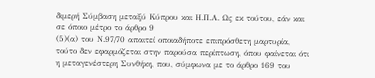διμερή Σύμβαση μεταξύ Κύπρου και Η.Π.Α. Ως εκ τούτου, εάν και σε όποιο μέτρο το άρθρο 9
(5)(α) του Ν.97/70 απαιτεί οποιαδήποτε επιπρόσθετη μαρτυρία, τούτο δεν εφαρμόζεται στην παρούσα περίπτωση, όπου φαίνεται ότι η μεταγενέστερη Συνθήκη, που, σύμφωνα με το άρθρο 169 του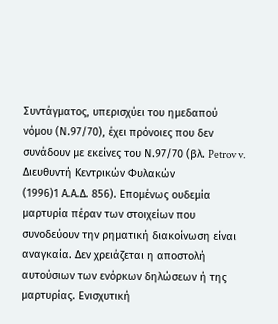Συντάγματος, υπερισχύει του ημεδαπού νόμου (Ν.97/70), έχει πρόνοιες που δεν συνάδουν με εκείνες του Ν.97/70 (βλ. Petrov v. Διευθυντή Κεντρικών Φυλακών
(1996)1 Α.Α.Δ. 856). Επομένως ουδεμία μαρτυρία πέραν των στοιχείων που συνοδεύουν την ρηματική διακοίνωση είναι αναγκαία. Δεν χρειάζεται η αποστολή αυτούσιων των ενόρκων δηλώσεων ή της μαρτυρίας. Ενισχυτική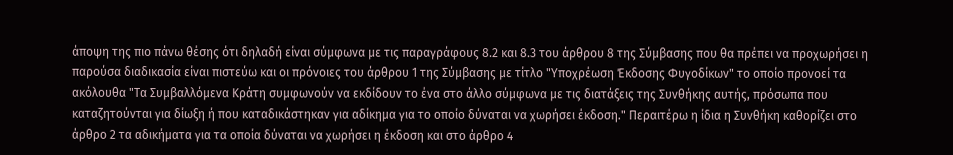άποψη της πιο πάνω θέσης ότι δηλαδή είναι σύμφωνα με τις παραγράφους 8.2 και 8.3 του άρθρου 8 της Σύμβασης που θα πρέπει να προχωρήσει η παρούσα διαδικασία είναι πιστεύω και οι πρόνοιες του άρθρου 1 της Σύμβασης με τίτλο "Υποχρέωση Έκδοσης Φυγοδίκων" το οποίο προνοεί τα ακόλουθα "Τα Συμβαλλόμενα Κράτη συμφωνούν να εκδίδουν το ένα στο άλλο σύμφωνα με τις διατάξεις της Συνθήκης αυτής, πρόσωπα που καταζητούνται για δίωξη ή που καταδικάστηκαν για αδίκημα για το οποίο δύναται να χωρήσει έκδοση." Περαιτέρω η ίδια η Συνθήκη καθορίζει στο άρθρο 2 τα αδικήματα για τα οποία δύναται να χωρήσει η έκδοση και στο άρθρο 4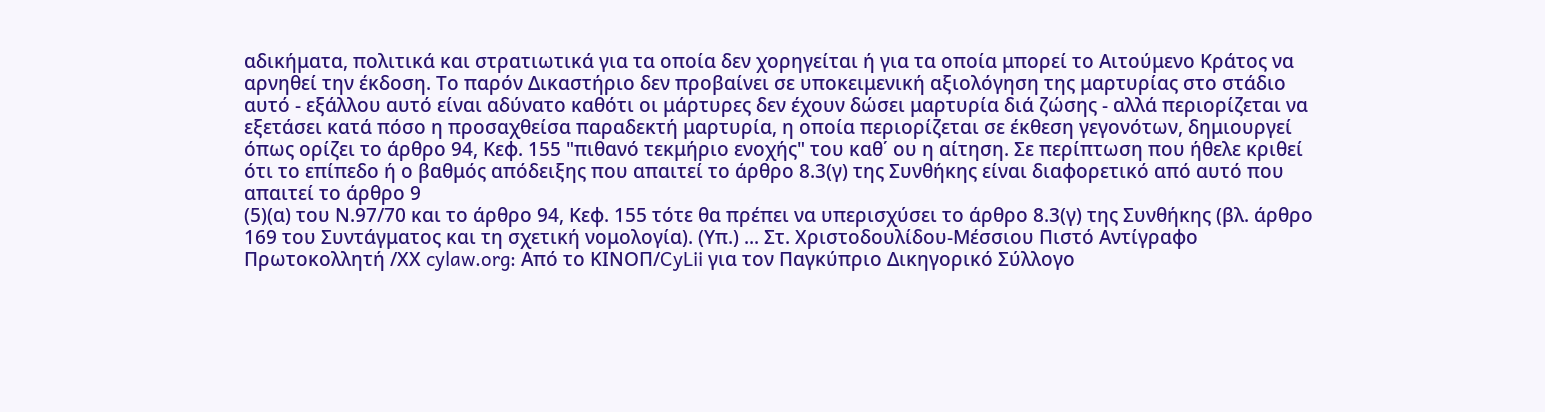αδικήματα, πολιτικά και στρατιωτικά για τα οποία δεν χορηγείται ή για τα οποία μπορεί το Αιτούμενο Κράτος να αρνηθεί την έκδοση. Το παρόν Δικαστήριο δεν προβαίνει σε υποκειμενική αξιολόγηση της μαρτυρίας στο στάδιο αυτό - εξάλλου αυτό είναι αδύνατο καθότι οι μάρτυρες δεν έχουν δώσει μαρτυρία διά ζώσης - αλλά περιορίζεται να εξετάσει κατά πόσο η προσαχθείσα παραδεκτή μαρτυρία, η οποία περιορίζεται σε έκθεση γεγονότων, δημιουργεί όπως ορίζει το άρθρο 94, Κεφ. 155 "πιθανό τεκμήριο ενοχής" του καθ΄ ου η αίτηση. Σε περίπτωση που ήθελε κριθεί ότι το επίπεδο ή ο βαθμός απόδειξης που απαιτεί το άρθρο 8.3(γ) της Συνθήκης είναι διαφορετικό από αυτό που απαιτεί το άρθρο 9
(5)(α) του Ν.97/70 και το άρθρο 94, Κεφ. 155 τότε θα πρέπει να υπερισχύσει το άρθρο 8.3(γ) της Συνθήκης (βλ. άρθρο 169 του Συντάγματος και τη σχετική νομολογία). (Υπ.) ... Στ. Χριστοδουλίδου-Μέσσιου Πιστό Αντίγραφο Πρωτοκολλητή /ΧΧ cylaw.org: Από το ΚΙΝOΠ/CyLii για τον Παγκύπριο Δικηγορικό Σύλλογο